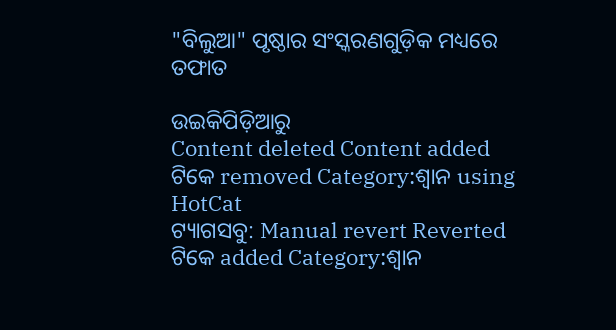"ବିଲୁଆ" ପୃଷ୍ଠାର ସଂସ୍କରଣ‌ଗୁଡ଼ିକ ମଧ୍ୟରେ ତଫାତ

ଉଇକିପିଡ଼ିଆ‌ରୁ
Content deleted Content added
ଟିକେ removed Category:ଶ୍ୱାନ using HotCat
ଟ୍ୟାଗସବୁ: Manual revert Reverted
ଟିକେ added Category:ଶ୍ଵାନ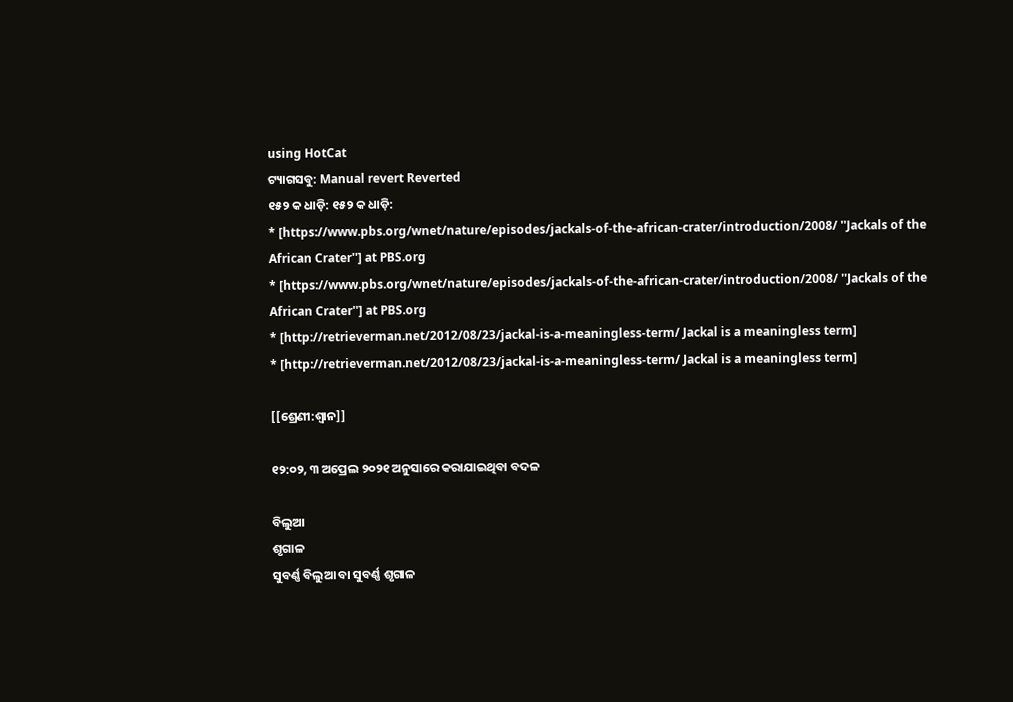using HotCat
ଟ୍ୟାଗସବୁ: Manual revert Reverted
୧୫୨ କ ଧାଡ଼ି: ୧୫୨ କ ଧାଡ଼ି:
* [https://www.pbs.org/wnet/nature/episodes/jackals-of-the-african-crater/introduction/2008/ ''Jackals of the African Crater''] at PBS.org
* [https://www.pbs.org/wnet/nature/episodes/jackals-of-the-african-crater/introduction/2008/ ''Jackals of the African Crater''] at PBS.org
* [http://retrieverman.net/2012/08/23/jackal-is-a-meaningless-term/ Jackal is a meaningless term]
* [http://retrieverman.net/2012/08/23/jackal-is-a-meaningless-term/ Jackal is a meaningless term]

[[ଶ୍ରେଣୀ:ଶ୍ଵାନ]]

୧୨:୦୨, ୩ ଅପ୍ରେଲ ୨୦୨୧ ଅନୁସାରେ କରାଯାଇଥିବା ବଦଳ

ବିଲୁଆ
ଶୃଗାଳ
ସୁବର୍ଣ୍ଣ ବିଲୁଆ ବା ସୁବର୍ଣ୍ଣ ଶୃଗାଳ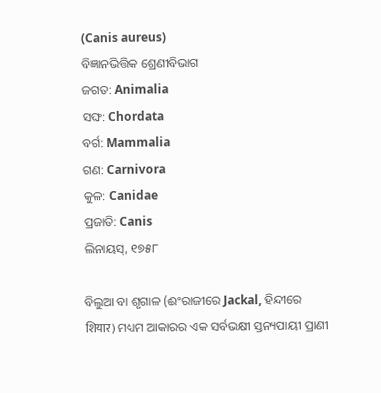(Canis aureus)
ବିଜ୍ଞାନଭିତ୍ତିକ ଶ୍ରେଣୀବିଭାଗ
ଜଗତ: Animalia
ସଙ୍ଘ: Chordata
ବର୍ଗ: Mammalia
ଗଣ: Carnivora
କୁଳ: Canidae
ପ୍ରଜାତି: Canis
ଲିନାୟସ୍, ୧୭୫୮

ବିଲୁଆ ବା ଶୃଗାଳ (ଈଂରାଜୀରେ Jackal, ହିନ୍ଦୀରେ शियार) ମଧ୍ୟମ ଆକାରର ଏକ ସର୍ବଭକ୍ଷୀ ସ୍ତନ୍ୟପାୟୀ ପ୍ରାଣୀ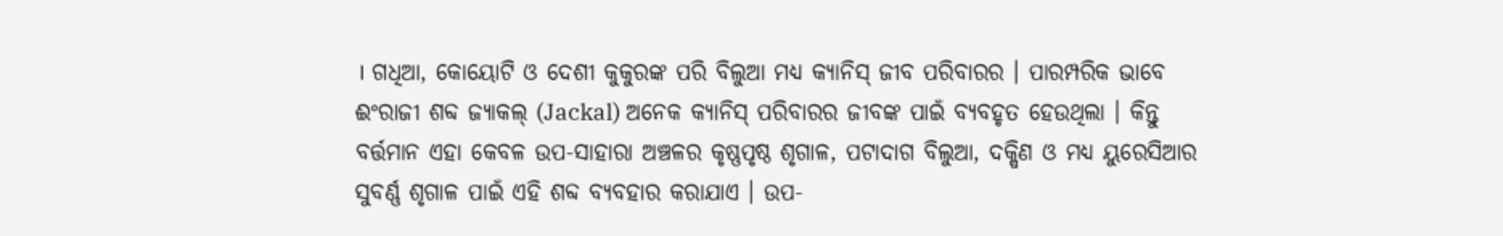। ଗଧିଆ, କୋୟୋଟି ଓ ଦେଶୀ କୁକୁରଙ୍କ ପରି ବିଲୁଆ ମଧ୍ୟ କ୍ୟାନିସ୍ ଜୀବ ପରିବାରର । ପାରମ୍ପରିକ ଭାବେ ଈଂରାଜୀ ଶବ୍ଦ ଜ୍ୟାକଲ୍ (Jackal) ଅନେକ କ୍ୟାନିସ୍ ପରିବାରର ଜୀବଙ୍କ ପାଇଁ ବ୍ୟବହୃତ ହେଉଥିଲା । କିନ୍ତୁ ବର୍ତ୍ତମାନ ଏହା କେବଳ ଉପ-ସାହାରା ଅଞ୍ଚଳର କୃଷ୍ଣପୃଷ୍ଠ ଶୃଗାଳ, ପଟାଦାଗ ବିଲୁଆ, ଦକ୍ଷିଣ ଓ ମଧ୍ୟ ୟୁରେସିଆର ସୁବର୍ଣ୍ଣ ଶୃଗାଳ ପାଇଁ ଏହି ଶବ୍ଦ ବ୍ୟବହାର କରାଯାଏ । ଉପ-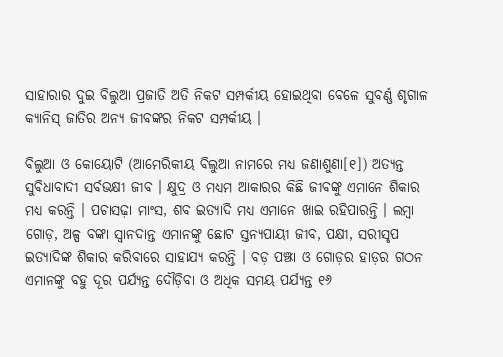ସାହାରାର ଦୁଇ ବିଲୁଆ ପ୍ରଜାତି ଅତି ନିକଟ ସମ୍ପର୍କୀୟ ହୋଇଥିବା ବେଳେ ସୁବର୍ଣ୍ଣ ଶୃଗାଳ କ୍ୟାନିସ୍ ଜାତିର ଅନ୍ୟ ଜୀବଙ୍କର ନିକଟ ସମ୍ପର୍କୀୟ ।

ବିଲୁଆ ଓ କୋୟୋଟି (ଆମେରିକୀୟ ବିଲୁଆ ନାମରେ ମଧ୍ୟ ଜଣାଶୁଣା[୧]) ଅତ୍ୟନ୍ତ ସୁବିଧାବାଦୀ ସର୍ବଭକ୍ଷୀ ଜୀବ । କ୍ଷୁଦ୍ର ଓ ମଧ୍ୟମ ଆକାରର କିଛି ଜୀବଙ୍କୁ ଏମାନେ ଶିକାର ମଧ୍ୟ କରନ୍ତି । ପଚାସଢ଼ା ମାଂସ, ଶବ ଇତ୍ୟାଦି ମଧ୍ୟ ଏମାନେ ଖାଇ ରହିପାରନ୍ତି । ଲମ୍ବା ଗୋଡ଼, ଅଳ୍ପ ବଙ୍କା ସ୍ୱାନଦାନ୍ତ ଏମାନଙ୍କୁ ଛୋଟ ସ୍ତନ୍ୟପାୟୀ ଜୀବ, ପକ୍ଷୀ, ସରୀସୃପ ଇତ୍ୟାଦିଙ୍କ ଶିକାର କରିବାରେ ସାହାଯ୍ୟ କରନ୍ତି । ବଡ଼ ପଞ୍ଝା ଓ ଗୋଡ଼ର ହାଡ଼ର ଗଠନ ଏମାନଙ୍କୁ ବହୁ ଦୂର ପର୍ଯ୍ୟନ୍ତ ଦୌଡ଼ିବା ଓ ଅଧିକ ସମୟ ପର୍ଯ୍ୟନ୍ତ ୧୬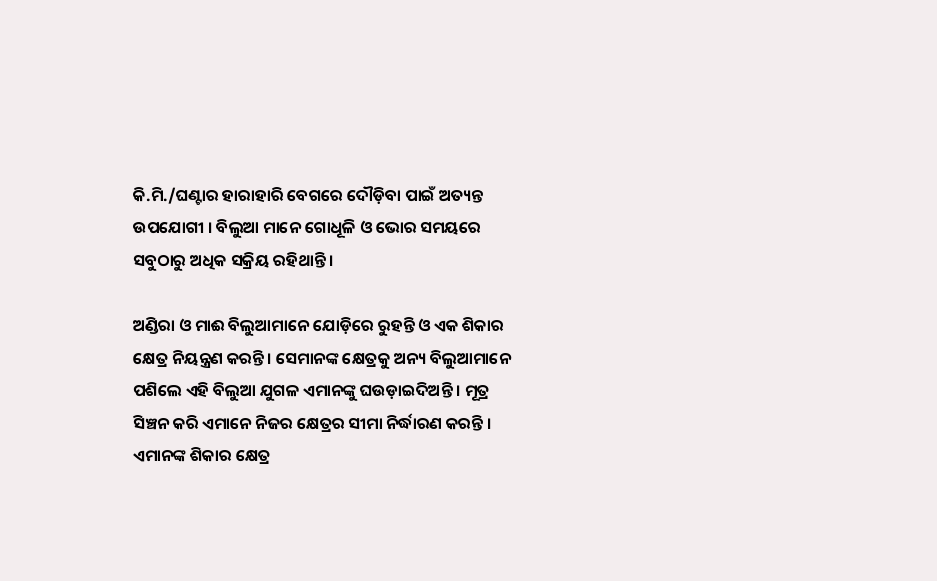କି.ମି./ଘଣ୍ଟାର ହାରାହାରି ବେଗରେ ଦୌଡ଼ିବା ପାଇଁ ଅତ୍ୟନ୍ତ ଉପଯୋଗୀ । ବିଲୁଆ ମାନେ ଗୋଧୂଳି ଓ ଭୋର ସମୟରେ ସବୁଠାରୁ ଅଧିକ ସକ୍ରିୟ ରହିଥାନ୍ତି ।

ଅଣ୍ଡିରା ଓ ମାଈ ବିଲୁଆମାନେ ଯୋଡ଼ିରେ ରୁହନ୍ତି ଓ ଏକ ଶିକାର କ୍ଷେତ୍ର ନିୟନ୍ତ୍ରଣ କରନ୍ତି । ସେମାନଙ୍କ କ୍ଷେତ୍ରକୁ ଅନ୍ୟ ବିଲୁଆମାନେ ପଶିଲେ ଏହି ବିଲୁଆ ଯୁଗଳ ଏମାନଙ୍କୁ ଘଉଡ଼ାଇଦିଅନ୍ତି । ମୂତ୍ର ସିଞ୍ଚନ କରି ଏମାନେ ନିଜର କ୍ଷେତ୍ରର ସୀମା ନିର୍ଦ୍ଧାରଣ କରନ୍ତି । ଏମାନଙ୍କ ଶିକାର କ୍ଷେତ୍ର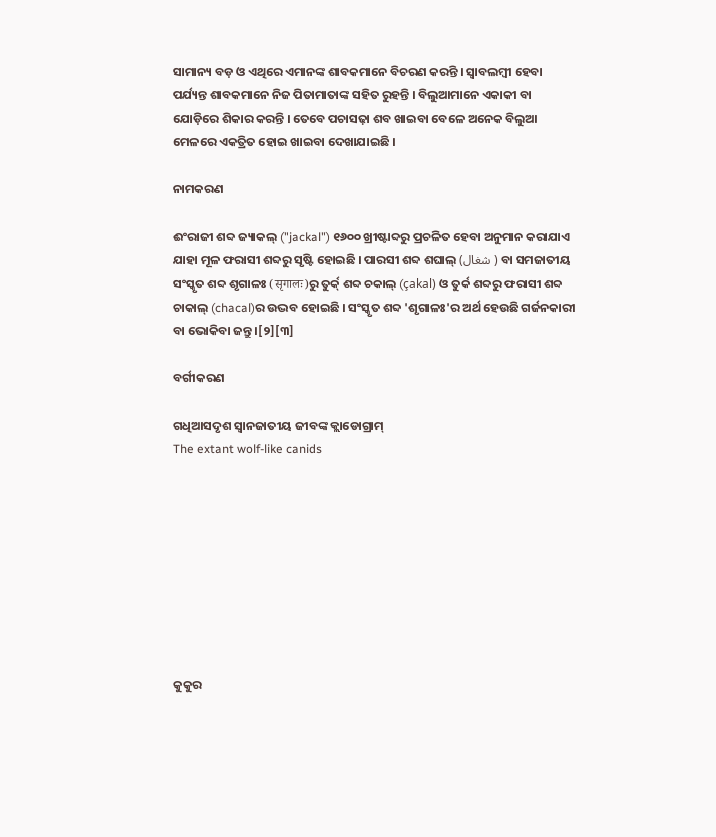ସାମାନ୍ୟ ବଡ଼ ଓ ଏଥିରେ ଏମାନଙ୍କ ଶାବକମାନେ ବିଚରଣ କରନ୍ତି । ସ୍ୱାବଲମ୍ବୀ ହେବା ପର୍ଯ୍ୟନ୍ତ ଶାବକମାନେ ନିଜ ପିତାମାତାଙ୍କ ସହିତ ରୁହନ୍ତି । ବିଲୁଆମାନେ ଏକାକୀ ବା ଯୋଡ଼ିରେ ଶିକାର କରନ୍ତି । ତେବେ ପଚାସଢ଼ା ଶବ ଖାଇବା ବେଳେ ଅନେକ ବିଲୁଆ ମେଳରେ ଏକତ୍ରିତ ହୋଇ ଖାଇବା ଦେଖାଯାଇଛି ।

ନାମକରଣ

ଈଂରାଜୀ ଶବ୍ଦ ଜ୍ୟାକଲ୍ ("jackal") ୧୬୦୦ ଖ୍ରୀଷ୍ଟାବ୍ଦରୁ ପ୍ରଚଳିତ ହେବା ଅନୁମାନ କରାଯାଏ ଯାହା ମୂଳ ଫରାସୀ ଶବ୍ଦରୁ ସୃଷ୍ଟି ହୋଇଛି । ପାରସୀ ଶବ୍ଦ ଶଘାଲ୍ (شغال ) ବା ସମଜାତୀୟ ସଂସ୍କୃତ ଶବ୍ଦ ଶୃଗାଳଃ (सृगालः)ରୁ ତୁର୍କ୍ ଶବ୍ଦ ଚକାଲ୍ (çakal) ଓ ତୁର୍କ ଶବ୍ଦରୁ ଫରାସୀ ଶବ୍ଦ ଚାକାଲ୍ (chacal)ର ଉଦ୍ଭବ ହୋଇଛି । ସଂସ୍କୃତ ଶବ୍ଦ 'ଶୃଗାଳଃ'ର ଅର୍ଥ ହେଉଛି ଗର୍ଜନକାରୀ ବା ଭୋକିବା ଜନ୍ତୁ ।[୨][୩]

ବର୍ଗୀକରଣ

ଗଧିଆସଦୃଶ ସ୍ୱାନଜାତୀୟ ଜୀବଙ୍କ କ୍ଲାଡୋଗ୍ରାମ୍
The extant wolf-like canids









କୁକୁର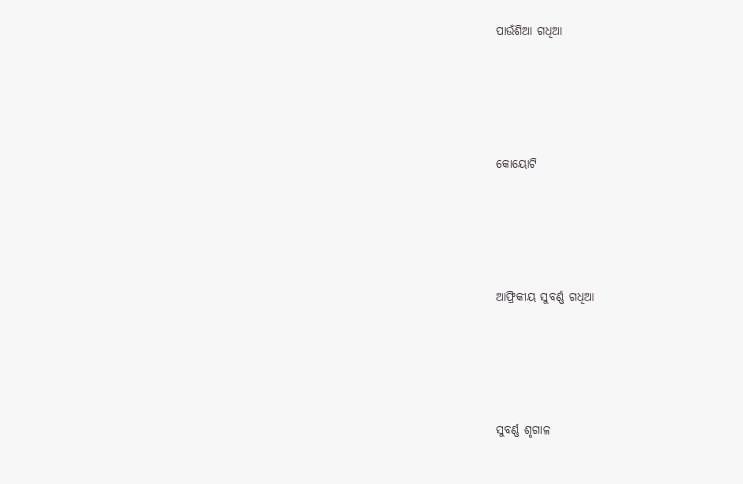ପାଉଁଶିଆ ଗଧିଆ




କୋୟୋଟି




ଆଫ୍ରିକୀୟ ସୁବର୍ଣ୍ଣ ଗଧିଆ




ସୁବର୍ଣ୍ଣ ଶୃଗାଳ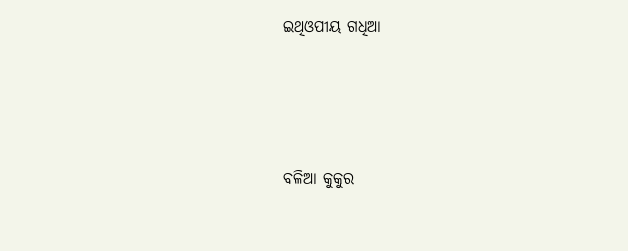ଇଥିଓପୀୟ ଗଧିଆ




ବଳିଆ କୁକୁର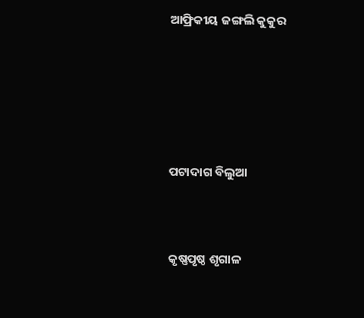ଆଫ୍ରିକୀୟ ଜଙ୍ଗଲି କୁକୁର






ପଟାଦାଗ ବିଲୁଆ



କୃଷ୍ଣପୃଷ୍ଠ ଶୃଗାଳ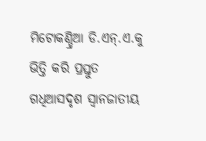ମିଟୋକଣ୍ଡ୍ରିଆ ଡି.ଏନ୍.ଏ.କୁ ଭିତ୍ତି କରି ପ୍ରସ୍ତୁତ ଗଧିଆସଦୃଶ ସ୍ୱାନଜାତୀୟ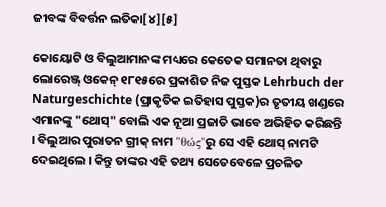ଜୀବଙ୍କ ବିବର୍ତ୍ତନ ଲତିକା[୪][୫]

କୋୟୋଟି ଓ ବିଲୁଆମାନଙ୍କ ମଧ୍ୟରେ କେତେକ ସମାନତା ଥିବାରୁ ଲୋରେଞ୍ଜ୍ ଓକେନ୍ ୧୮୧୫ରେ ପ୍ରକାଶିତ ନିଜ ପୁସ୍ତକ Lehrbuch der Naturgeschichte (ପ୍ରାକୃତିକ ଇତିହାସ ପୁସ୍ତକ)ର ତୃତୀୟ ଖଣ୍ଡରେ ଏମାନଙ୍କୁ "ଥୋସ୍" ବୋଲି ଏକ ନୂଆ ପ୍ରଜାତି ଭାବେ ଅଭିହିତ କରିଛନ୍ତି । ବିଲୁଆର ପୁରାତନ ଗ୍ରୀକ୍ ନାମ "θώς"ରୁ ସେ ଏହି ଥୋସ୍ ନାମଟି ଦେଇଥିଲେ । କିନ୍ତୁ ତାଙ୍କର ଏହି ତଥ୍ୟ ସେତେବେଳେ ପ୍ରଚଳିତ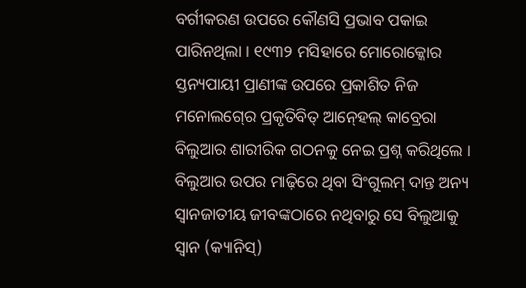ବର୍ଗୀକରଣ ଉପରେ କୌଣସି ପ୍ରଭାବ ପକାଇ ପାରିନଥିଲା । ୧୯୩୨ ମସିହାରେ ମୋରୋକ୍କୋର ସ୍ତନ୍ୟପାୟୀ ପ୍ରାଣୀଙ୍କ ଉପରେ ପ୍ରକାଶିତ ନିଜ ମନୋଲଗ୍‍ରେ ପ୍ରକୃତିବିତ୍ ଆନ୍‍ହେଲ୍ କାବ୍ରେରା ବିଲୁଆର ଶାରୀରିକ ଗଠନକୁ ନେଇ ପ୍ରଶ୍ନ କରିଥିଲେ । ବିଲୁଆର ଉପର ମାଢ଼ିରେ ଥିବା ସିଂଗୁଲମ୍ ଦାନ୍ତ ଅନ୍ୟ ସ୍ୱାନଜାତୀୟ ଜୀବଙ୍କଠାରେ ନଥିବାରୁ ସେ ବିଲୁଆକୁ ସ୍ୱାନ (କ୍ୟାନିସ୍)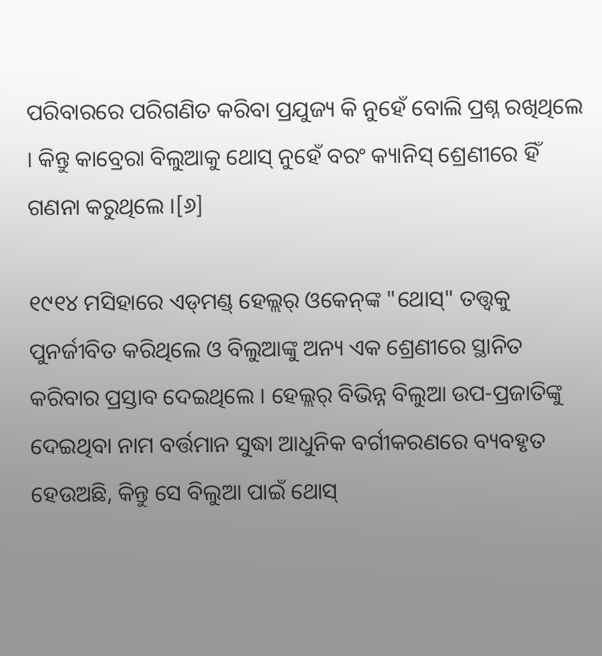ପରିବାରରେ ପରିଗଣିତ କରିବା ପ୍ରଯୁଜ୍ୟ କି ନୁହେଁ ବୋଲି ପ୍ରଶ୍ନ ରଖିଥିଲେ । କିନ୍ତୁ କାବ୍ରେରା ବିଲୁଆକୁ ଥୋସ୍ ନୁହେଁ ବରଂ କ୍ୟାନିସ୍ ଶ୍ରେଣୀରେ ହିଁ ଗଣନା କରୁଥିଲେ ।[୬]

୧୯୧୪ ମସିହାରେ ଏଡ୍‍ମଣ୍ଡ୍ ହେଲ୍ଲର୍ ଓକେନ୍‍ଙ୍କ "ଥୋସ୍" ତତ୍ତ୍ୱକୁ ପୁନର୍ଜୀବିତ କରିଥିଲେ ଓ ବିଲୁଆଙ୍କୁ ଅନ୍ୟ ଏକ ଶ୍ରେଣୀରେ ସ୍ଥାନିତ କରିବାର ପ୍ରସ୍ତାବ ଦେଇଥିଲେ । ହେଲ୍ଲର୍ ବିଭିନ୍ନ ବିଲୁଆ ଉପ-ପ୍ରଜାତିଙ୍କୁ ଦେଇଥିବା ନାମ ବର୍ତ୍ତମାନ ସୁଦ୍ଧା ଆଧୁନିକ ବର୍ଗୀକରଣରେ ବ୍ୟବହୃତ ହେଉଅଛି, କିନ୍ତୁ ସେ ବିଲୁଆ ପାଇଁ ଥୋସ୍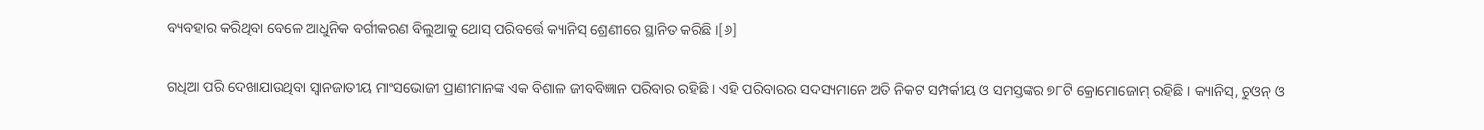ବ୍ୟବହାର କରିଥିବା ବେଳେ ଆଧୁନିକ ବର୍ଗୀକରଣ ବିଲୁଆକୁ ଥୋସ୍ ପରିବର୍ତ୍ତେ କ୍ୟାନିସ୍ ଶ୍ରେଣୀରେ ସ୍ଥାନିତ କରିଛି ।[୬]

ଗଧିଆ ପରି ଦେଖାଯାଉଥିବା ସ୍ୱାନଜାତୀୟ ମାଂସଭୋଜୀ ପ୍ରାଣୀମାନଙ୍କ ଏକ ବିଶାଳ ଜୀବବିଜ୍ଞାନ ପରିବାର ରହିଛି । ଏହି ପରିବାରର ସଦସ୍ୟମାନେ ଅତି ନିକଟ ସମ୍ପର୍କୀୟ ଓ ସମସ୍ତଙ୍କର ୭୮ଟି କ୍ରୋମୋଜୋମ୍ ରହିଛି । କ୍ୟାନିସ୍, ଚୁଓନ୍ ଓ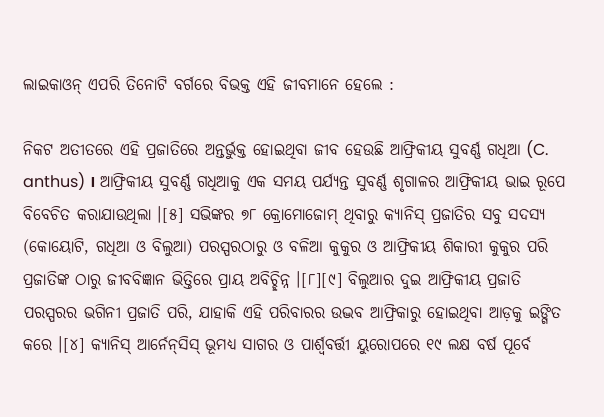ଲାଇକାଓନ୍ ଏପରି ତିନୋଟି ବର୍ଗରେ ବିଭକ୍ତ ଏହି ଜୀବମାନେ ହେଲେ :

ନିକଟ ଅତୀତରେ ଏହି ପ୍ରଜାତିରେ ଅନ୍ତର୍ଭୁକ୍ତ ହୋଇଥିବା ଜୀବ ହେଉଛି ଆଫ୍ରିକୀୟ ସୁବର୍ଣ୍ଣ ଗଧିଆ (C. anthus) । ଆଫ୍ରିକୀୟ ସୁବର୍ଣ୍ଣ ଗଧିଆକୁ ଏକ ସମୟ ପର୍ଯ୍ୟନ୍ତ ସୁବର୍ଣ୍ଣ ଶୃଗାଳର ଆଫ୍ରିକୀୟ ଭାଇ ରୂପେ ବିବେଚିତ କରାଯାଉଥିଲା ।[୫] ସଭିଙ୍କର ୭୮ କ୍ରୋମୋଜୋମ୍ ଥିବାରୁ କ୍ୟାନିସ୍ ପ୍ରଜାତିର ସବୁ ସଦସ୍ୟ (କୋୟୋଟି, ଗଧିଆ ଓ ବିଲୁଆ) ପରସ୍ପରଠାରୁ ଓ ବଳିଆ କୁକୁର ଓ ଆଫ୍ରିକୀୟ ଶିକାରୀ କୁକୁର ପରି ପ୍ରଜାତିଙ୍କ ଠାରୁ ଜୀବବିଜ୍ଞାନ ଭିତ୍ତିରେ ପ୍ରାୟ ଅବିଚ୍ଛିନ୍ନ ।[୮][୯] ବିଲୁଆର ଦୁଇ ଆଫ୍ରିକୀୟ ପ୍ରଜାତି ପରସ୍ପରର ଭଗିନୀ ପ୍ରଜାତି ପରି, ଯାହାକି ଏହି ପରିବାରର ଉଦ୍ଭବ ଆଫ୍ରିକାରୁ ହୋଇଥିବା ଆଡ଼କୁ ଇଙ୍ଗିତ କରେ ।[୪] କ୍ୟାନିସ୍ ଆର୍ନେନ୍‍ସିସ୍ ଭୂମଧ୍ୟ ସାଗର ଓ ପାର୍ଶ୍ୱବର୍ତ୍ତୀ ୟୁରୋପରେ ୧୯ ଲକ୍ଷ ବର୍ଷ ପୂର୍ବେ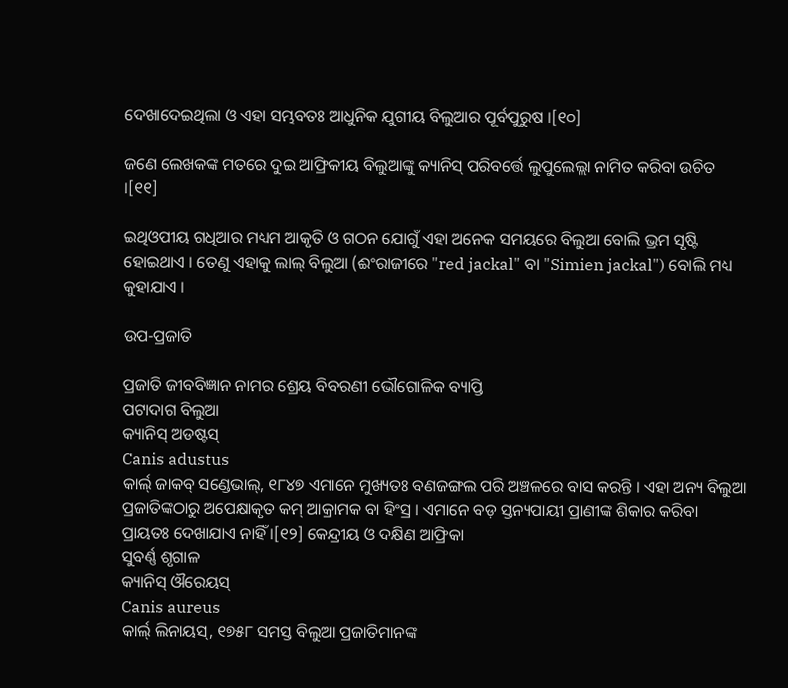ଦେଖାଦେଇଥିଲା ଓ ଏହା ସମ୍ଭବତଃ ଆଧୁନିକ ଯୁଗୀୟ ବିଲୁଆର ପୂର୍ବପୁରୁଷ ।[୧୦]

ଜଣେ ଲେଖକଙ୍କ ମତରେ ଦୁଇ ଆଫ୍ରିକୀୟ ବିଲୁଆଙ୍କୁ କ୍ୟାନିସ୍ ପରିବର୍ତ୍ତେ ଲୁପୁଲେଲ୍ଲା ନାମିତ କରିବା ଉଚିତ ।[୧୧]

ଇଥିଓପୀୟ ଗଧିଆର ମଧ୍ୟମ ଆକୃତି ଓ ଗଠନ ଯୋଗୁଁ ଏହା ଅନେକ ସମୟରେ ବିଲୁଆ ବୋଲି ଭ୍ରମ ସୃଷ୍ଟି ହୋଇଥାଏ । ତେଣୁ ଏହାକୁ ଲାଲ୍ ବିଲୁଆ (ଈଂରାଜୀରେ "red jackal" ବା "Simien jackal") ବୋଲି ମଧ୍ୟ କୁହାଯାଏ ।

ଉପ-ପ୍ରଜାତି

ପ୍ରଜାତି ଜୀବବିଜ୍ଞାନ ନାମର ଶ୍ରେୟ ବିବରଣୀ ଭୌଗୋଳିକ ବ୍ୟାପ୍ତି
ପଟାଦାଗ ବିଲୁଆ
କ୍ୟାନିସ୍ ଅଡଷ୍ଟସ୍
Canis adustus
କାର୍ଲ୍ ଜାକବ୍ ସଣ୍ଡେଭାଲ୍, ୧୮୪୭ ଏମାନେ ମୁଖ୍ୟତଃ ବଣଜଙ୍ଗଲ ପରି ଅଞ୍ଚଳରେ ବାସ କରନ୍ତି । ଏହା ଅନ୍ୟ ବିଲୁଆ ପ୍ରଜାତିଙ୍କଠାରୁ ଅପେକ୍ଷାକୃତ କମ୍ ଆକ୍ରାମକ ବା ହିଂସ୍ର । ଏମାନେ ବଡ଼ ସ୍ତନ୍ୟପାୟୀ ପ୍ରାଣୀଙ୍କ ଶିକାର କରିବା ପ୍ରାୟତଃ ଦେଖାଯାଏ ନାହିଁ ।[୧୨] କେନ୍ଦ୍ରୀୟ ଓ ଦକ୍ଷିଣ ଆଫ୍ରିକା
ସୁବର୍ଣ୍ଣ ଶୃଗାଳ
କ୍ୟାନିସ୍ ଔରେୟସ୍
Canis aureus
କାର୍ଲ୍ ଲିନାୟସ୍, ୧୭୫୮ ସମସ୍ତ ବିଲୁଆ ପ୍ରଜାତିମାନଙ୍କ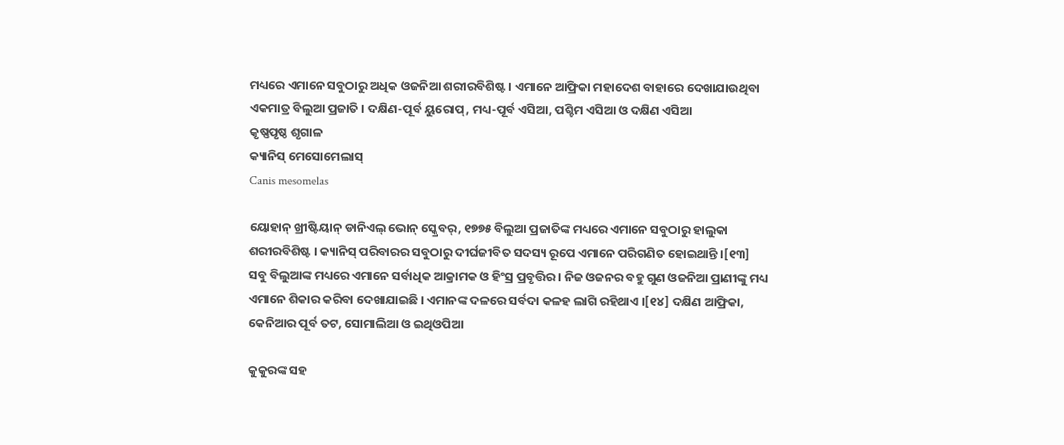ମଧ୍ୟରେ ଏମାନେ ସବୁଠାରୁ ଅଧିକ ଓଜନିଆ ଶରୀରବିଶିଷ୍ଟ । ଏମାନେ ଆଫ୍ରିକା ମହାଦେଶ ବାହାରେ ଦେଖାଯାଉଥିବା ଏକମାତ୍ର ବିଲୁଆ ପ୍ରଜାତି । ଦକ୍ଷିଣ-ପୂର୍ବ ୟୁରୋପ୍, ମଧ୍ୟ-ପୂର୍ବ ଏସିଆ, ପଶ୍ଚିମ ଏସିଆ ଓ ଦକ୍ଷିଣ ଏସିଆ
କୃଷ୍ଣପୃଷ୍ଠ ଶୃଗାଳ
କ୍ୟାନିସ୍ ମେସୋମେଲାସ୍
Canis mesomelas

ୟୋହାନ୍ ଖ୍ରୀଷ୍ଟିୟାନ୍ ଡାନିଏଲ୍ ଭୋନ୍ ସ୍କ୍ରେବର୍, ୧୭୭୫ ବିଲୁଆ ପ୍ରଜାତିଙ୍କ ମଧ୍ୟରେ ଏମାନେ ସବୁଠାରୁ ହାଲୁକା ଶରୀରବିଶିଷ୍ଟ । କ୍ୟାନିସ୍ ପରିବାରର ସବୁଠାରୁ ଦୀର୍ଘଜୀବିତ ସଦସ୍ୟ ରୂପେ ଏମାନେ ପରିଗଣିତ ହୋଇଥାନ୍ତି ।[୧୩] ସବୁ ବିଲୁଆଙ୍କ ମଧ୍ୟରେ ଏମାନେ ସର୍ବାଧିକ ଆକ୍ରାମକ ଓ ହିଂସ୍ର ପ୍ରବୃତ୍ତିର । ନିଜ ଓଜନର ବହୁ ଗୁଣ ଓଜନିଆ ପ୍ରାଣୀଙ୍କୁ ମଧ୍ୟ ଏମାନେ ଶିକାର କରିବା ଦେଖାଯାଇଛି । ଏମାନଙ୍କ ଦଳରେ ସର୍ବଦା କଳହ ଲାଗି ରହିଥାଏ ।[୧୪] ଦକ୍ଷିଣ ଆଫ୍ରିକା, କେନିଆର ପୂର୍ବ ତଟ, ସୋମାଲିଆ ଓ ଇଥିଓପିଆ

କୁକୁରଙ୍କ ସହ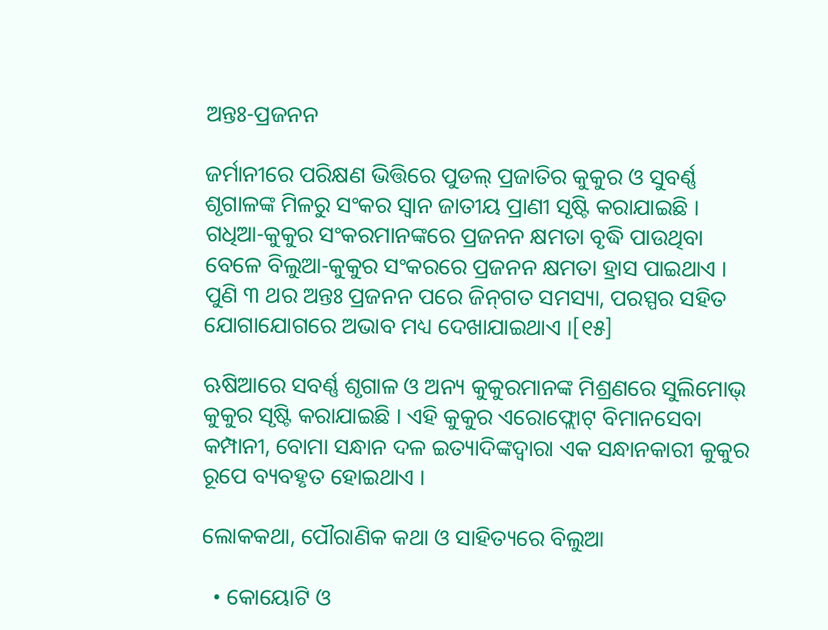ଅନ୍ତଃ-ପ୍ରଜନନ

ଜର୍ମାନୀରେ ପରିକ୍ଷଣ ଭିତ୍ତିରେ ପୁଡଲ୍ ପ୍ରଜାତିର କୁକୁର ଓ ସୁବର୍ଣ୍ଣ ଶୃଗାଳଙ୍କ ମିଳରୁ ସଂକର ସ୍ୱାନ ଜାତୀୟ ପ୍ରାଣୀ ସୃଷ୍ଟି କରାଯାଇଛି । ଗଧିଆ-କୁକୁର ସଂକରମାନଙ୍କରେ ପ୍ରଜନନ କ୍ଷମତା ବୃଦ୍ଧି ପାଉଥିବା ବେଳେ ବିଲୁଆ-କୁକୁର ସଂକରରେ ପ୍ରଜନନ କ୍ଷମତା ହ୍ରାସ ପାଇଥାଏ । ପୁଣି ୩ ଥର ଅନ୍ତଃ ପ୍ରଜନନ ପରେ ଜିନ୍‍ଗତ ସମସ୍ୟା, ପରସ୍ପର ସହିତ ଯୋଗାଯୋଗରେ ଅଭାବ ମଧ୍ୟ ଦେଖାଯାଇଥାଏ ।[୧୫]

ଋଷିଆରେ ସବର୍ଣ୍ଣ ଶୃଗାଳ ଓ ଅନ୍ୟ କୁକୁରମାନଙ୍କ ମିଶ୍ରଣରେ ସୁଲିମୋଭ୍ କୁକୁର ସୃଷ୍ଟି କରାଯାଇଛି । ଏହି କୁକୁର ଏରୋଫ୍ଲୋଟ୍ ବିମାନସେବା କମ୍ପାନୀ, ବୋମା ସନ୍ଧାନ ଦଳ ଇତ୍ୟାଦିଙ୍କଦ୍ୱାରା ଏକ ସନ୍ଧାନକାରୀ କୁକୁର ରୂପେ ବ୍ୟବହୃତ ହୋଇଥାଏ ।

ଲୋକକଥା, ପୌରାଣିକ କଥା ଓ ସାହିତ୍ୟରେ ବିଲୁଆ

  • କୋୟୋଟି ଓ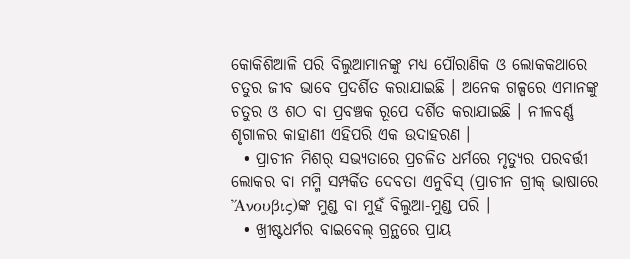କୋକିଶିଆଳି ପରି ବିଲୁଆମାନଙ୍କୁ ମଧ୍ୟ ପୌରାଣିକ ଓ ଲୋକକଥାରେ ଚତୁର ଜୀବ ଭାବେ ପ୍ରଦର୍ଶିତ କରାଯାଇଛି । ଅନେକ ଗଳ୍ପରେ ଏମାନଙ୍କୁ ଚତୁର ଓ ଶଠ ବା ପ୍ରବଞ୍ଚକ ରୂପେ ଦର୍ଶିତ କରାଯାଇଛି । ନୀଳବର୍ଣ୍ଣ ଶୃଗାଳର କାହାଣୀ ଏହିପରି ଏକ ଉଦାହରଣ ।
  • ପ୍ରାଚୀନ ମିଶର୍ ସଭ୍ୟତାରେ ପ୍ରଚଳିତ ଧର୍ମରେ ମୃତ୍ୟୁର ପରବର୍ତ୍ତୀ ଲୋକର ବା ମମ୍ମି ସମ୍ପର୍କିତ ଦେବତା ଏନୁବିସ୍ (ପ୍ରାଚୀନ ଗ୍ରୀକ୍ ଭାଷାରେ Ἄνουβις)ଙ୍କ ମୁଣ୍ଡ ବା ମୁହଁ ବିଲୁଆ-ମୁଣ୍ଡ ପରି ।
  • ଖ୍ରୀଷ୍ଟଧର୍ମର ବାଇବେଲ୍ ଗ୍ରନ୍ଥରେ ପ୍ରାୟ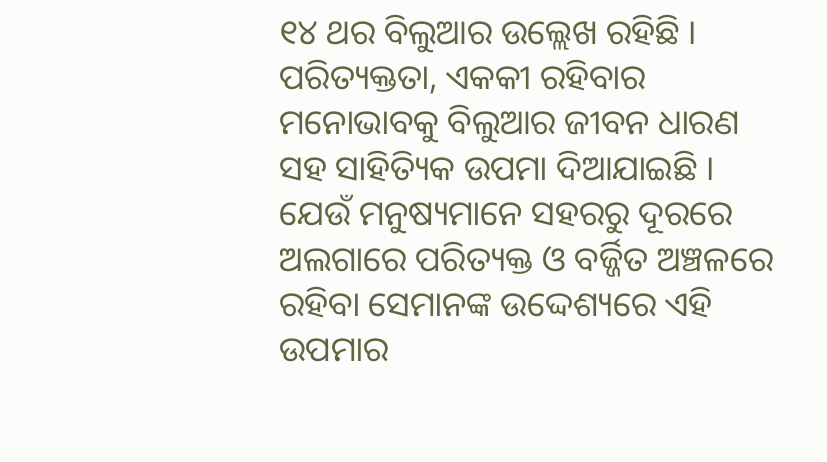୧୪ ଥର ବିଲୁଆର ଉଲ୍ଲେଖ ରହିଛି । ପରିତ୍ୟକ୍ତତା, ଏକକୀ ରହିବାର ମନୋଭାବକୁ ବିଲୁଆର ଜୀବନ ଧାରଣ ସହ ସାହିତ୍ୟିକ ଉପମା ଦିଆଯାଇଛି । ଯେଉଁ ମନୁଷ୍ୟମାନେ ସହରରୁ ଦୂରରେ ଅଲଗାରେ ପରିତ୍ୟକ୍ତ ଓ ବର୍ଜ୍ଜିତ ଅଞ୍ଚଳରେ ରହିବା ସେମାନଙ୍କ ଉଦ୍ଦେଶ୍ୟରେ ଏହି ଉପମାର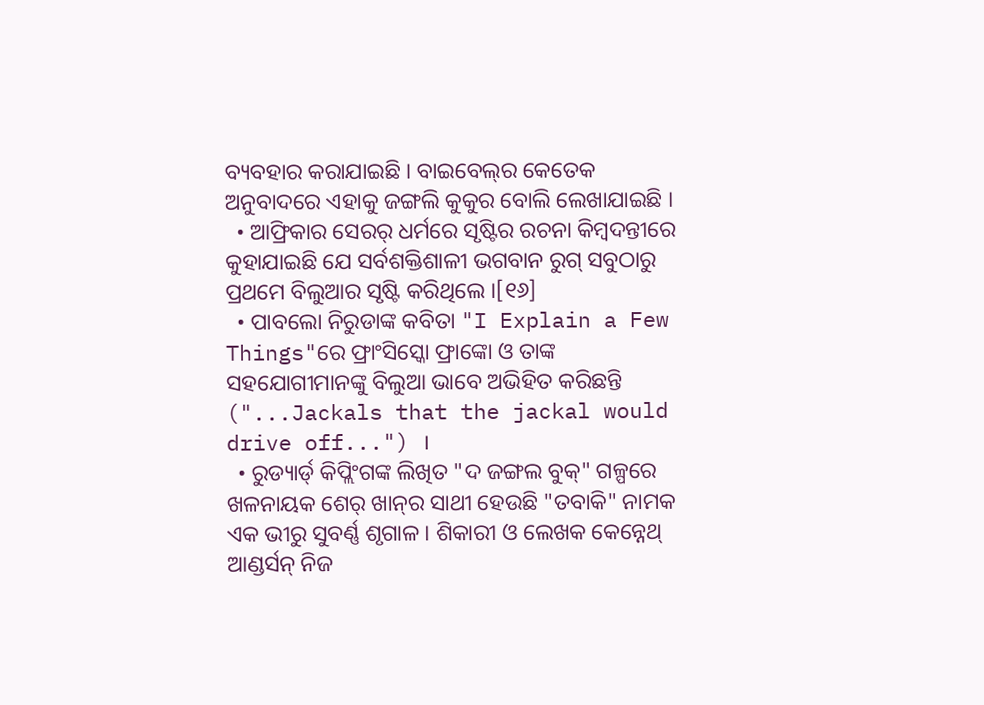ବ୍ୟବହାର କରାଯାଇଛି । ବାଇବେଲ୍‍ର କେତେକ ଅନୁବାଦରେ ଏହାକୁ ଜଙ୍ଗଲି କୁକୁର ବୋଲି ଲେଖାଯାଇଛି ।
  • ଆଫ୍ରିକାର ସେରର୍ ଧର୍ମରେ ସୃଷ୍ଟିର ରଚନା କିମ୍ବଦନ୍ତୀରେ କୁହାଯାଇଛି ଯେ ସର୍ବଶକ୍ତିଶାଳୀ ଭଗବାନ ରୁଗ୍ ସବୁଠାରୁ ପ୍ରଥମେ ବିଲୁଆର ସୃଷ୍ଟି କରିଥିଲେ ।[୧୬]
  • ପାବଲୋ ନିରୁଡାଙ୍କ କବିତା "I Explain a Few Things"ରେ ଫ୍ରାଂସିସ୍କୋ ଫ୍ରାଙ୍କୋ ଓ ତାଙ୍କ ସହଯୋଗୀମାନଙ୍କୁ ବିଲୁଆ ଭାବେ ଅଭିହିତ କରିଛନ୍ତି ("...Jackals that the jackal would drive off...") ।
  • ରୁଡ୍ୟାର୍ଡ୍ କିପ୍ଲିଂଗଙ୍କ ଲିଖିତ "ଦ ଜଙ୍ଗଲ ବୁକ୍" ଗଳ୍ପରେ ଖଳନାୟକ ଶେର୍ ଖାନ୍‍ର ସାଥୀ ହେଉଛି "ତବାକି" ନାମକ ଏକ ଭୀରୁ ସୁବର୍ଣ୍ଣ ଶୃଗାଳ । ଶିକାରୀ ଓ ଲେଖକ କେନ୍ନେଥ୍ ଆଣ୍ଡର୍ସନ୍ ନିଜ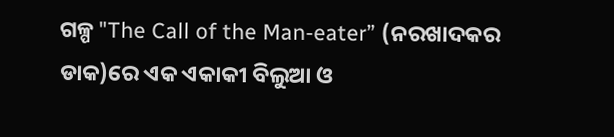ଗଳ୍ପ "The Call of the Man-eater” (ନରଖାଦକର ଡାକ)ରେ ଏକ ଏକାକୀ ବିଲୁଆ ଓ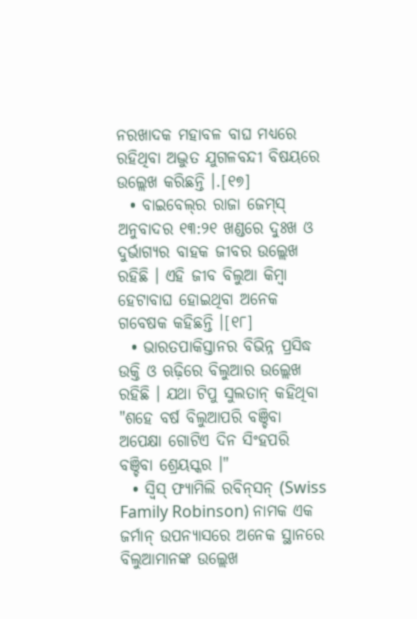ନରଖାଦକ ମହାବଳ ବାଘ ମଧ୍ୟରେ ରହିଥିବା ଅଦ୍ଭୁତ ଯୁଗଳବନ୍ଦୀ ବିଷୟରେ ଉଲ୍ଲେଖ କରିଛନ୍ତି ।.[୧୭]
  • ବାଇବେଲ୍‍ର ରାଜା ଜେମ୍‍ସ୍ ଅନୁବାଦର ୧୩:୨୧ ଖଣ୍ଡରେ ଦୁଃଖ ଓ ଦୁର୍ଭାଗ୍ୟର ବାହକ ଜୀବର ଉଲ୍ଲେଖ ରହିଛି । ଏହି ଜୀବ ବିଲୁଆ କିମ୍ବା ହେଟାବାଘ ହୋଇଥିବା ଅନେକ ଗବେଷକ କହିଛନ୍ତି ।[୧୮]
  • ଭାରତପାକିସ୍ତାନର ବିଭିନ୍ନ ପ୍ରସିଦ୍ଧ ଉକ୍ତି ଓ ଋଢ଼ିରେ ବିଲୁଆର ଉଲ୍ଲେଖ ରହିଛି । ଯଥା ଟିପୁ ସୁଲତାନ୍ କହିଥିବା "ଶହେ ବର୍ଷ ବିଲୁଆପରି ବଞ୍ଚିବା ଅପେକ୍ଷା ଗୋଟିଏ ଦିନ ସିଂହପରି ବଞ୍ଚିବା ଶ୍ରେୟସ୍କର ।"
  • ସ୍ୱିସ୍ ଫ୍ୟାମିଲି ରବିନ୍‍ସନ୍ (Swiss Family Robinson) ନାମକ ଏକ ଜର୍ମାନ୍ ଉପନ୍ୟାସରେ ଅନେକ ସ୍ଥାନରେ ବିଲୁଆମାନଙ୍କ ଉଲ୍ଲେଖ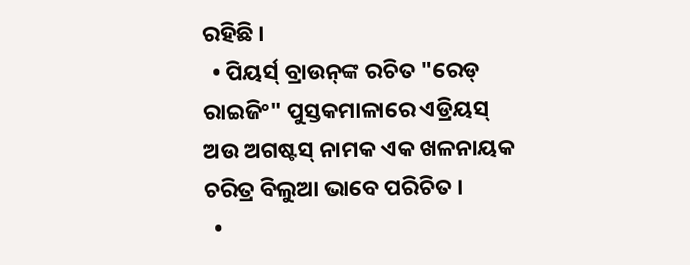ରହିଛି ।
  • ପିୟର୍ସ୍ ବ୍ରାଉନ୍‍ଙ୍କ ରଚିତ "ରେଡ୍ ରାଇଜିଂ" ପୁସ୍ତକମାଳାରେ ଏଡ୍ରିୟସ୍ ଅଉ ଅଗଷ୍ଟସ୍ ନାମକ ଏକ ଖଳନାୟକ ଚରିତ୍ର ବିଲୁଆ ଭାବେ ପରିଚିତ ।
  •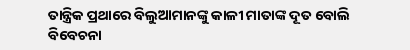ତାନ୍ତ୍ରିକ ପ୍ରଥାରେ ବିଲୁଆମାନଙ୍କୁ କାଳୀ ମାତାଙ୍କ ଦୂତ ବୋଲି ବିବେଚନା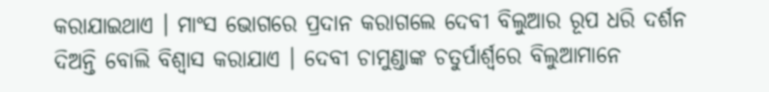କରାଯାଇଥାଏ । ମାଂସ ଭୋଗରେ ପ୍ରଦାନ କରାଗଲେ ଦେବୀ ବିଲୁଆର ରୂପ ଧରି ଦର୍ଶନ ଦିଅନ୍ତି ବୋଲି ବିଶ୍ୱାସ କରାଯାଏ । ଦେବୀ ଚାମୁଣ୍ଡାଙ୍କ ଚତୁର୍ପାର୍ଶ୍ୱରେ ବିଲୁଆମାନେ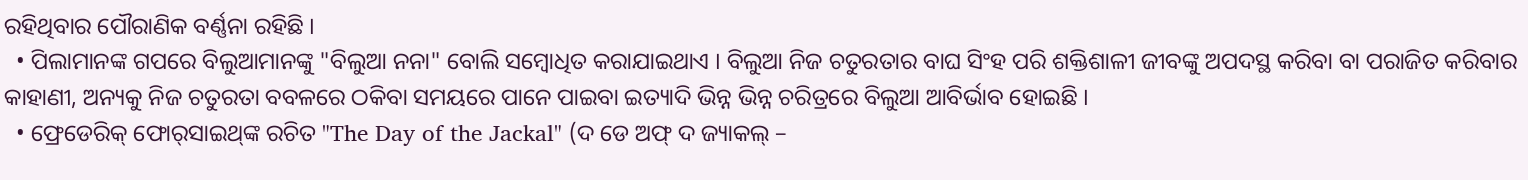ରହିଥିବାର ପୌରାଣିକ ବର୍ଣ୍ଣନା ରହିଛି ।
  • ପିଲାମାନଙ୍କ ଗପରେ ବିଲୁଆମାନଙ୍କୁ "ବିଲୁଆ ନନା" ବୋଲି ସମ୍ବୋଧିତ କରାଯାଇଥାଏ । ବିଲୁଆ ନିଜ ଚତୁରତାର ବାଘ ସିଂହ ପରି ଶକ୍ତିଶାଳୀ ଜୀବଙ୍କୁ ଅପଦସ୍ଥ କରିବା ବା ପରାଜିତ କରିବାର କାହାଣୀ, ଅନ୍ୟକୁ ନିଜ ଚତୁରତା ବବଳରେ ଠକିବା ସମୟରେ ପାନେ ପାଇବା ଇତ୍ୟାଦି ଭିନ୍ନ ଭିନ୍ନ ଚରିତ୍ରରେ ବିଲୁଆ ଆବିର୍ଭାବ ହୋଇଛି ।
  • ଫ୍ରେଡେରିକ୍ ଫୋର୍‍ସାଇଥ୍‍ଙ୍କ ରଚିତ "The Day of the Jackal" (ଦ ଡେ ଅଫ୍ ଦ ଜ୍ୟାକଲ୍ –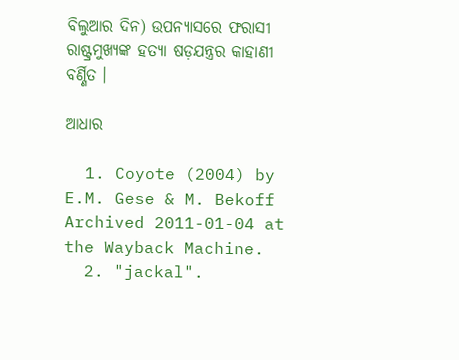ବିଲୁଆର ଦିନ) ଉପନ୍ୟାସରେ ଫରାସୀ ରାଷ୍ଟ୍ରମୁଖ୍ୟଙ୍କ ହତ୍ୟା ଷଡ଼ଯନ୍ତ୍ରର କାହାଣୀ ବର୍ଣ୍ଣିତ ।

ଆଧାର

  1. Coyote (2004) by E.M. Gese & M. Bekoff Archived 2011-01-04 at the Wayback Machine.
  2. "jackal".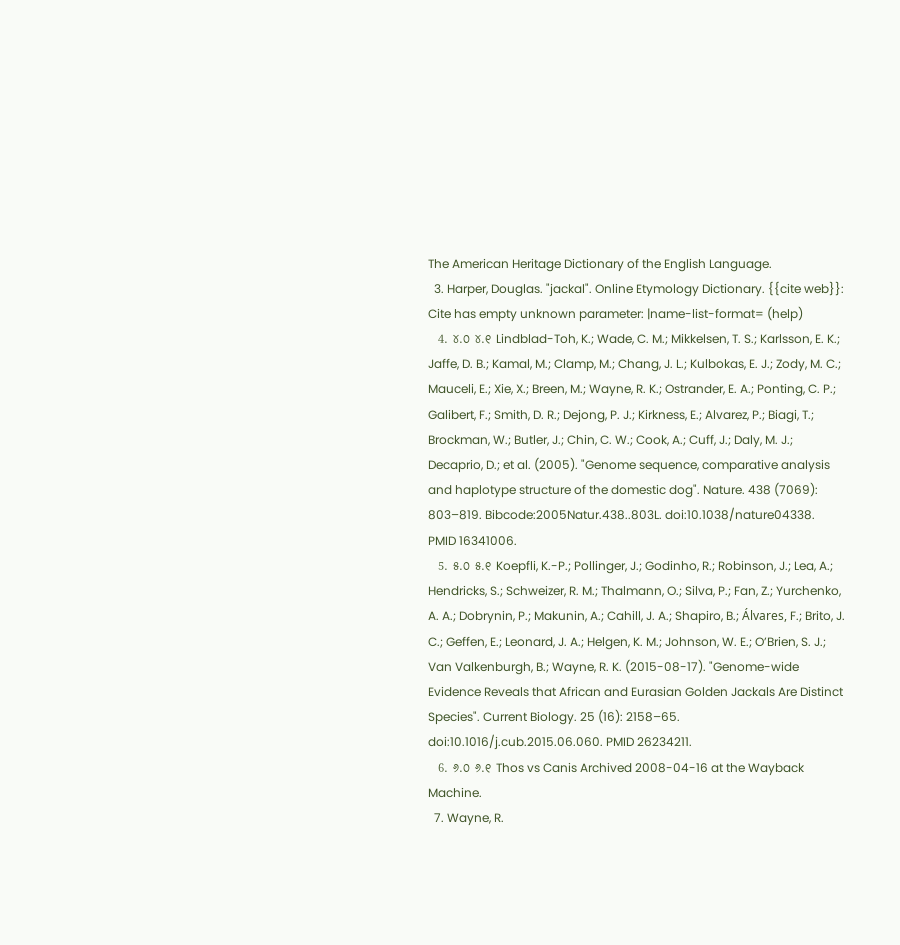The American Heritage Dictionary of the English Language.
  3. Harper, Douglas. "jackal". Online Etymology Dictionary. {{cite web}}: Cite has empty unknown parameter: |name-list-format= (help)
  4. ୪.୦ ୪.୧ Lindblad-Toh, K.; Wade, C. M.; Mikkelsen, T. S.; Karlsson, E. K.; Jaffe, D. B.; Kamal, M.; Clamp, M.; Chang, J. L.; Kulbokas, E. J.; Zody, M. C.; Mauceli, E.; Xie, X.; Breen, M.; Wayne, R. K.; Ostrander, E. A.; Ponting, C. P.; Galibert, F.; Smith, D. R.; Dejong, P. J.; Kirkness, E.; Alvarez, P.; Biagi, T.; Brockman, W.; Butler, J.; Chin, C. W.; Cook, A.; Cuff, J.; Daly, M. J.; Decaprio, D.; et al. (2005). "Genome sequence, comparative analysis and haplotype structure of the domestic dog". Nature. 438 (7069): 803–819. Bibcode:2005Natur.438..803L. doi:10.1038/nature04338. PMID 16341006.
  5. ୫.୦ ୫.୧ Koepfli, K.-P.; Pollinger, J.; Godinho, R.; Robinson, J.; Lea, A.; Hendricks, S.; Schweizer, R. M.; Thalmann, O.; Silva, P.; Fan, Z.; Yurchenko, A. A.; Dobrynin, P.; Makunin, A.; Cahill, J. A.; Shapiro, B.; Álvares, F.; Brito, J. C.; Geffen, E.; Leonard, J. A.; Helgen, K. M.; Johnson, W. E.; O’Brien, S. J.; Van Valkenburgh, B.; Wayne, R. K. (2015-08-17). "Genome-wide Evidence Reveals that African and Eurasian Golden Jackals Are Distinct Species". Current Biology. 25 (16): 2158–65. doi:10.1016/j.cub.2015.06.060. PMID 26234211.
  6. ୬.୦ ୬.୧ Thos vs Canis Archived 2008-04-16 at the Wayback Machine.
  7. Wayne, R.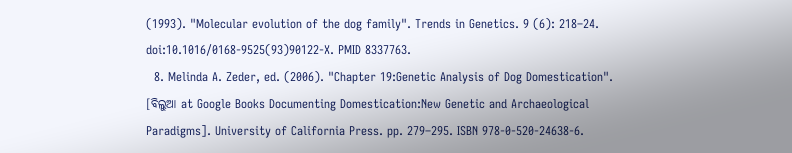(1993). "Molecular evolution of the dog family". Trends in Genetics. 9 (6): 218–24. doi:10.1016/0168-9525(93)90122-X. PMID 8337763.
  8. Melinda A. Zeder, ed. (2006). "Chapter 19:Genetic Analysis of Dog Domestication". [ବିଲୁଆ at Google Books Documenting Domestication:New Genetic and Archaeological Paradigms]. University of California Press. pp. 279–295. ISBN 978-0-520-24638-6.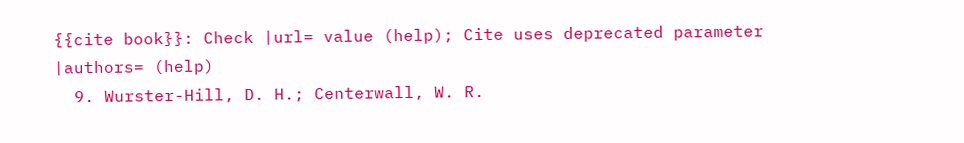{{cite book}}: Check |url= value (help); Cite uses deprecated parameter |authors= (help)
  9. Wurster-Hill, D. H.; Centerwall, W. R.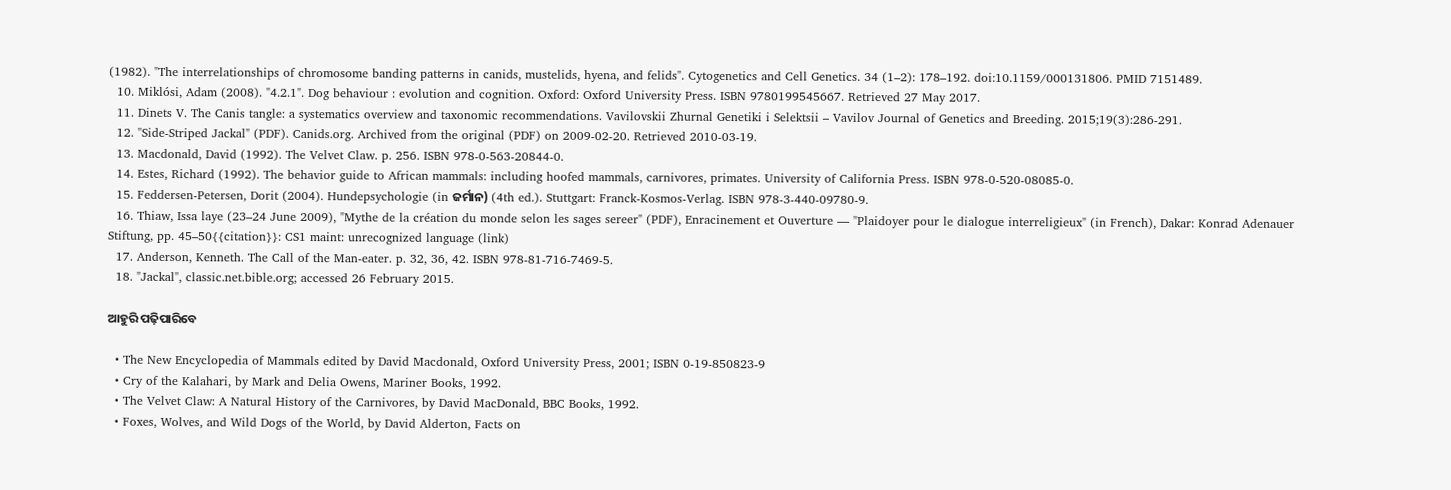(1982). "The interrelationships of chromosome banding patterns in canids, mustelids, hyena, and felids". Cytogenetics and Cell Genetics. 34 (1–2): 178–192. doi:10.1159/000131806. PMID 7151489.
  10. Miklósi, Adam (2008). "4.2.1". Dog behaviour : evolution and cognition. Oxford: Oxford University Press. ISBN 9780199545667. Retrieved 27 May 2017.
  11. Dinets V. The Canis tangle: a systematics overview and taxonomic recommendations. Vavilovskii Zhurnal Genetiki i Selektsii – Vavilov Journal of Genetics and Breeding. 2015;19(3):286-291.
  12. "Side-Striped Jackal" (PDF). Canids.org. Archived from the original (PDF) on 2009-02-20. Retrieved 2010-03-19.
  13. Macdonald, David (1992). The Velvet Claw. p. 256. ISBN 978-0-563-20844-0.
  14. Estes, Richard (1992). The behavior guide to African mammals: including hoofed mammals, carnivores, primates. University of California Press. ISBN 978-0-520-08085-0.
  15. Feddersen-Petersen, Dorit (2004). Hundepsychologie (in ଜର୍ମାନ) (4th ed.). Stuttgart: Franck-Kosmos-Verlag. ISBN 978-3-440-09780-9.
  16. Thiaw, Issa laye (23–24 June 2009), "Mythe de la création du monde selon les sages sereer" (PDF), Enracinement et Ouverture — "Plaidoyer pour le dialogue interreligieux" (in French), Dakar: Konrad Adenauer Stiftung, pp. 45–50{{citation}}: CS1 maint: unrecognized language (link)
  17. Anderson, Kenneth. The Call of the Man-eater. p. 32, 36, 42. ISBN 978-81-716-7469-5.
  18. "Jackal", classic.net.bible.org; accessed 26 February 2015.

ଆହୁରି ପଢ଼ିପାରିବେ

  • The New Encyclopedia of Mammals edited by David Macdonald, Oxford University Press, 2001; ISBN 0-19-850823-9
  • Cry of the Kalahari, by Mark and Delia Owens, Mariner Books, 1992.
  • The Velvet Claw: A Natural History of the Carnivores, by David MacDonald, BBC Books, 1992.
  • Foxes, Wolves, and Wild Dogs of the World, by David Alderton, Facts on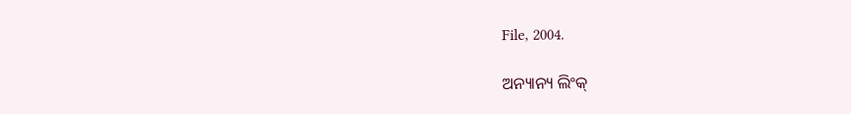File, 2004.

ଅନ୍ୟାନ୍ୟ ଲିଂକ୍